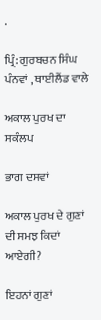.

ਪ੍ਰਿੰ: ਗੁਰਬਚਨ ਸਿੰਘ ਪੰਨਵਾਂ , ਥਾਈਲੈਂਡ ਵਾਲੇ

ਅਕਾਲ ਪੁਰਖ ਦਾ ਸਕੰਲਪ

ਭਾਗ ਦਸਵਾਂ

ਅਕਾਲ ਪੁਰਖ ਦੇ ਗੁਣਾਂ ਦੀ ਸਮਝ ਕਿਦਾਂ ਆਏਗੀ?

ਇਹਨਾਂ ਗੁਣਾਂ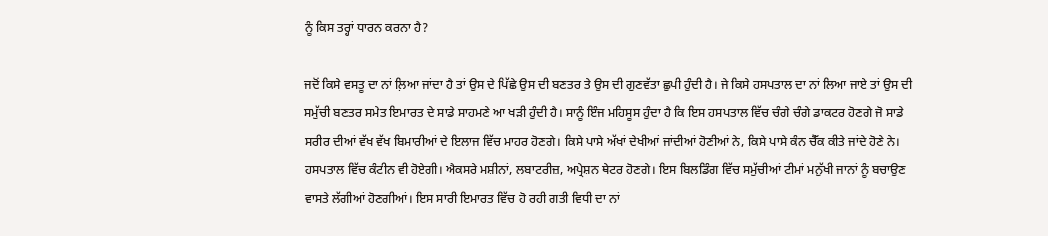ਨੂੰ ਕਿਸ ਤਰ੍ਹਾਂ ਧਾਰਨ ਕਰਨਾ ਹੈ?

ਜਦੋਂ ਕਿਸੇ ਵਸਤੂ ਦਾ ਨਾਂ ਲ਼ਿਆ ਜਾਂਦਾ ਹੈ ਤਾਂ ਉਸ ਦੇ ਪਿੱਛੇ ਉਸ ਦੀ ਬਣਤਰ ਤੇ ਉਸ ਦੀ ਗੁਣਵੱਤਾ ਛੁਪੀ ਹੁੰਦੀ ਹੈ। ਜੇ ਕਿਸੇ ਹਸਪਤਾਲ ਦਾ ਨਾਂ ਲਿਆ ਜਾਏ ਤਾਂ ਉਸ ਦੀ ਸਮੁੱਚੀ ਬਣਤਰ ਸਮੇਤ ਇਮਾਰਤ ਦੇ ਸਾਡੇ ਸਾਹਮਣੇ ਆ ਖੜੀ ਹੁੰਦੀ ਹੈ। ਸਾਨੂੰ ਇੰਜ ਮਹਿਸੂਸ ਹੁੰਦਾ ਹੈ ਕਿ ਇਸ ਹਸਪਤਾਲ ਵਿੱਚ ਚੰਗੇ ਚੰਗੇ ਡਾਕਟਰ ਹੋਣਗੇ ਜੋ ਸਾਡੇ ਸਰੀਰ ਦੀਆਂ ਵੱਖ ਵੱਖ ਬਿਮਾਰੀਆਂ ਦੇ ਇਲਾਜ ਵਿੱਚ ਮਾਹਰ ਹੋਣਗੇ। ਕਿਸੇ ਪਾਸੇ ਅੱਖਾਂ ਦੇਖੀਆਂ ਜਾਂਦੀਆਂ ਹੋਣੀਆਂ ਨੇ, ਕਿਸੇ ਪਾਸੇ ਕੰਨ ਚੈੱਕ ਕੀਤੇ ਜਾਂਦੇ ਹੋਣੇ ਨੇ। ਹਸਪਤਾਲ ਵਿੱਚ ਕੰਟੀਨ ਵੀ ਹੋਏਗੀ। ਐਕਸਰੇ ਮਸ਼ੀਨਾਂ, ਲਬਾਟਰੀਜ਼, ਅਪ੍ਰੇਸ਼ਨ ਥੇਟਰ ਹੋਣਗੇ। ਇਸ ਬਿਲਡਿੰਗ ਵਿੱਚ ਸਮੁੱਚੀਆਂ ਟੀਮਾਂ ਮਨੁੱਖੀ ਜਾਨਾਂ ਨੂੰ ਬਚਾਉਣ ਵਾਸਤੇ ਲੱਗੀਆਂ ਹੋਣਗੀਆਂ। ਇਸ ਸਾਰੀ ਇਮਾਰਤ ਵਿੱਚ ਹੋ ਰਹੀ ਗਤੀ ਵਿਧੀ ਦਾ ਨਾਂ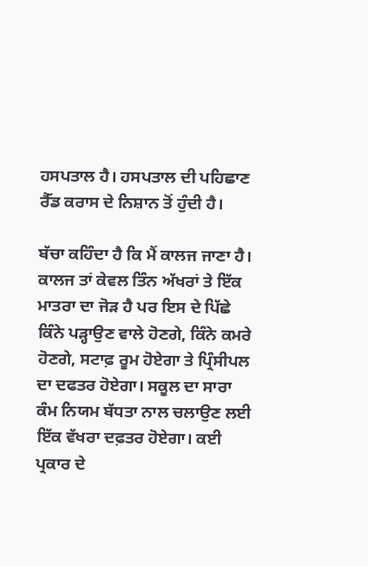ਹਸਪਤਾਲ ਹੈ। ਹਸਪਤਾਲ ਦੀ ਪਹਿਛਾਣ ਰੈੱਡ ਕਰਾਸ ਦੇ ਨਿਸ਼ਾਨ ਤੋਂ ਹੁੰਦੀ ਹੈ।

ਬੱਚਾ ਕਹਿੰਦਾ ਹੈ ਕਿ ਮੈਂ ਕਾਲਜ ਜਾਣਾ ਹੈ। ਕਾਲਜ ਤਾਂ ਕੇਵਲ ਤਿੰਨ ਅੱਖਰਾਂ ਤੇ ਇੱਕ ਮਾਤਰਾ ਦਾ ਜੋੜ ਹੈ ਪਰ ਇਸ ਦੇ ਪਿੱਛੇ ਕਿੰਨੇ ਪੜ੍ਹਾਉਣ ਵਾਲੇ ਹੋਣਗੇ, ਕਿੰਨੇ ਕਮਰੇ ਹੋਣਗੇ, ਸਟਾਫ਼ ਰੂਮ ਹੋਏਗਾ ਤੇ ਪ੍ਰਿੰਸੀਪਲ ਦਾ ਦਫਤਰ ਹੋਏਗਾ। ਸਕੂਲ ਦਾ ਸਾਰਾ ਕੰਮ ਨਿਯਮ ਬੱਧਤਾ ਨਾਲ ਚਲਾਉਣ ਲਈ ਇੱਕ ਵੱਖਰਾ ਦਫ਼ਤਰ ਹੋਏਗਾ। ਕਈ ਪ੍ਰਕਾਰ ਦੇ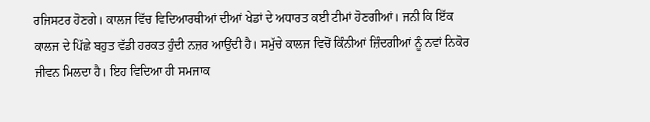ਰਜਿਸਟਰ ਹੋਣਗੇ। ਕਾਲਜ ਵਿੱਚ ਵਿਦਿਆਰਥੀਆਂ ਦੀਆਂ ਖੇਡਾਂ ਦੇ ਅਧਾਰਤ ਕਈ ਟੀਮਾਂ ਹੋਣਗੀਆਂ। ਜਨੀ ਕਿ ਇੱਕ ਕਾਲਜ ਦੇ ਪਿੱਛੇ ਬਹੁਤ ਵੱਡੀ ਹਰਕਤ ਹੁੰਦੀ ਨਜ਼ਰ ਆਉਂਦੀ ਹੈ। ਸਮੁੱਚੇ ਕਾਲਜ ਵਿਚੋਂ ਕਿੰਨੀਆਂ ਜ਼ਿੰਦਗੀਆਂ ਨੂੰ ਨਵਾਂ ਨਿਕੋਰ ਜੀਵਨ ਮਿਲਦਾ ਹੈ। ਇਹ ਵਿਦਿਆ ਹੀ ਸਮਜਾਕ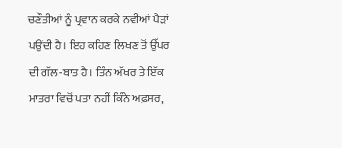ਚਣੌਤੀਆਂ ਨੂੰ ਪ੍ਰਵਾਨ ਕਰਕੇ ਨਵੀਆਂ ਪੈੜਾਂ ਪਉਂਦੀ ਹੈ। ਇਹ ਕਹਿਣ ਲਿਖਣ ਤੋਂ ਉੱਪਰ ਦੀ ਗੱਲ-ਬਾਤ ਹੈ। ਤਿੰਨ ਅੱਖਰ ਤੇ ਇੱਕ ਮਾਤਰਾ ਵਿਚੋਂ ਪਤਾ ਨਹੀਂ ਕਿੰਨੇ ਅਫ਼ਸਰ,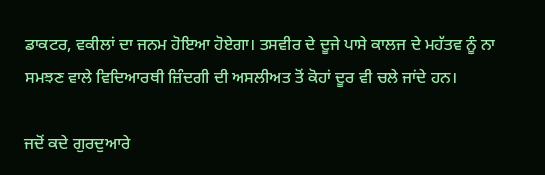ਡਾਕਟਰ, ਵਕੀਲਾਂ ਦਾ ਜਨਮ ਹੋਇਆ ਹੋਏਗਾ। ਤਸਵੀਰ ਦੇ ਦੂਜੇ ਪਾਸੇ ਕਾਲਜ ਦੇ ਮਹੱਤਵ ਨੂੰ ਨਾ ਸਮਝਣ ਵਾਲੇ ਵਿਦਿਆਰਥੀ ਜ਼ਿੰਦਗੀ ਦੀ ਅਸਲੀਅਤ ਤੋਂ ਕੋਹਾਂ ਦੂਰ ਵੀ ਚਲੇ ਜਾਂਦੇ ਹਨ।

ਜਦੋਂ ਕਦੇ ਗੁਰਦੁਆਰੇ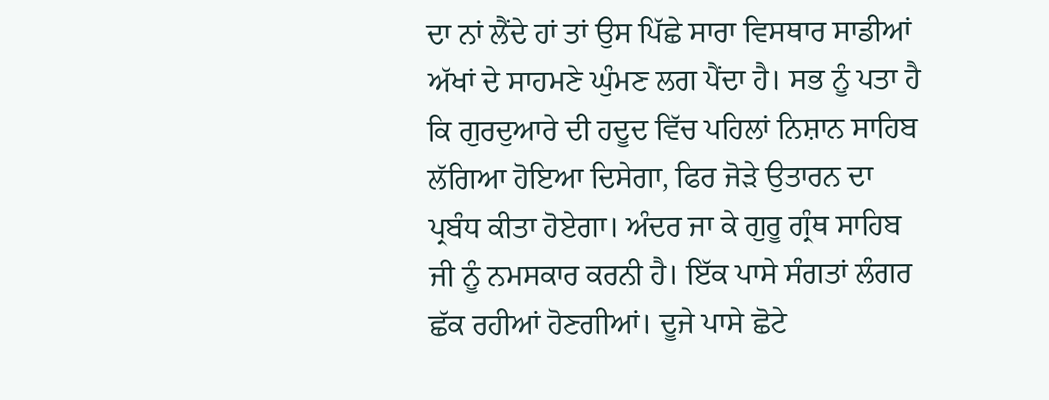ਦਾ ਨਾਂ ਲੈਂਦੇ ਹਾਂ ਤਾਂ ਉਸ ਪਿੱਛੇ ਸਾਰਾ ਵਿਸਥਾਰ ਸਾਡੀਆਂ ਅੱਖਾਂ ਦੇ ਸਾਹਮਣੇ ਘੁੰਮਣ ਲਗ ਪੈਂਦਾ ਹੈ। ਸਭ ਨੂੰ ਪਤਾ ਹੈ ਕਿ ਗੁਰਦੁਆਰੇ ਦੀ ਹਦੂਦ ਵਿੱਚ ਪਹਿਲਾਂ ਨਿਸ਼ਾਨ ਸਾਹਿਬ ਲੱਗਿਆ ਹੋਇਆ ਦਿਸੇਗਾ, ਫਿਰ ਜੋੜੇ ਉਤਾਰਨ ਦਾ ਪ੍ਰਬੰਧ ਕੀਤਾ ਹੋਏਗਾ। ਅੰਦਰ ਜਾ ਕੇ ਗੁਰੂ ਗ੍ਰੰਥ ਸਾਹਿਬ ਜੀ ਨੂੰ ਨਮਸਕਾਰ ਕਰਨੀ ਹੈ। ਇੱਕ ਪਾਸੇ ਸੰਗਤਾਂ ਲੰਗਰ ਛੱਕ ਰਹੀਆਂ ਹੋਣਗੀਆਂ। ਦੂਜੇ ਪਾਸੇ ਛੋਟੇ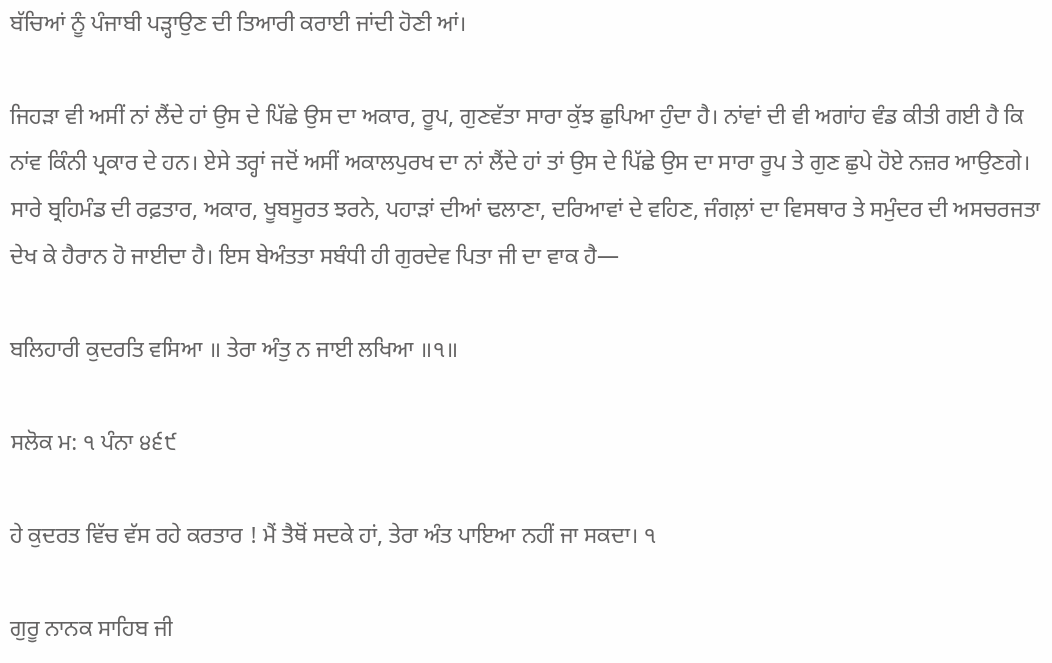ਬੱਚਿਆਂ ਨੂੰ ਪੰਜਾਬੀ ਪੜ੍ਹਾਉਣ ਦੀ ਤਿਆਰੀ ਕਰਾਈ ਜਾਂਦੀ ਹੋਣੀ ਆਂ।

ਜਿਹੜਾ ਵੀ ਅਸੀਂ ਨਾਂ ਲੈਂਦੇ ਹਾਂ ਉਸ ਦੇ ਪਿੱਛੇ ਉਸ ਦਾ ਅਕਾਰ, ਰੂਪ, ਗੁਣਵੱਤਾ ਸਾਰਾ ਕੁੱਝ ਛੁਪਿਆ ਹੁੰਦਾ ਹੈ। ਨਾਂਵਾਂ ਦੀ ਵੀ ਅਗਾਂਹ ਵੰਡ ਕੀਤੀ ਗਈ ਹੈ ਕਿ ਨਾਂਵ ਕਿੰਨੀ ਪ੍ਰਕਾਰ ਦੇ ਹਨ। ਏਸੇ ਤਰ੍ਹਾਂ ਜਦੋਂ ਅਸੀਂ ਅਕਾਲਪੁਰਖ ਦਾ ਨਾਂ ਲੈਂਦੇ ਹਾਂ ਤਾਂ ਉਸ ਦੇ ਪਿੱਛੇ ਉਸ ਦਾ ਸਾਰਾ ਰੂਪ ਤੇ ਗੁਣ ਛੁਪੇ ਹੋਏ ਨਜ਼ਰ ਆਉਣਗੇ। ਸਾਰੇ ਬ੍ਰਹਿਮੰਡ ਦੀ ਰਫ਼ਤਾਰ, ਅਕਾਰ, ਖੂਬਸੂਰਤ ਝਰਨੇ, ਪਹਾੜਾਂ ਦੀਆਂ ਢਲਾਣਾ, ਦਰਿਆਵਾਂ ਦੇ ਵਹਿਣ, ਜੰਗਲ਼ਾਂ ਦਾ ਵਿਸਥਾਰ ਤੇ ਸਮੁੰਦਰ ਦੀ ਅਸਚਰਜਤਾ ਦੇਖ ਕੇ ਹੈਰਾਨ ਹੋ ਜਾਈਦਾ ਹੈ। ਇਸ ਬੇਅੰਤਤਾ ਸਬੰਧੀ ਹੀ ਗੁਰਦੇਵ ਪਿਤਾ ਜੀ ਦਾ ਵਾਕ ਹੈ—

ਬਲਿਹਾਰੀ ਕੁਦਰਤਿ ਵਸਿਆ ॥ ਤੇਰਾ ਅੰਤੁ ਨ ਜਾਈ ਲਖਿਆ ॥੧॥

ਸਲੋਕ ਮ: ੧ ਪੰਨਾ ੪੬੯

ਹੇ ਕੁਦਰਤ ਵਿੱਚ ਵੱਸ ਰਹੇ ਕਰਤਾਰ ! ਮੈਂ ਤੈਥੋਂ ਸਦਕੇ ਹਾਂ, ਤੇਰਾ ਅੰਤ ਪਾਇਆ ਨਹੀਂ ਜਾ ਸਕਦਾ। ੧

ਗੁਰੂ ਨਾਨਕ ਸਾਹਿਬ ਜੀ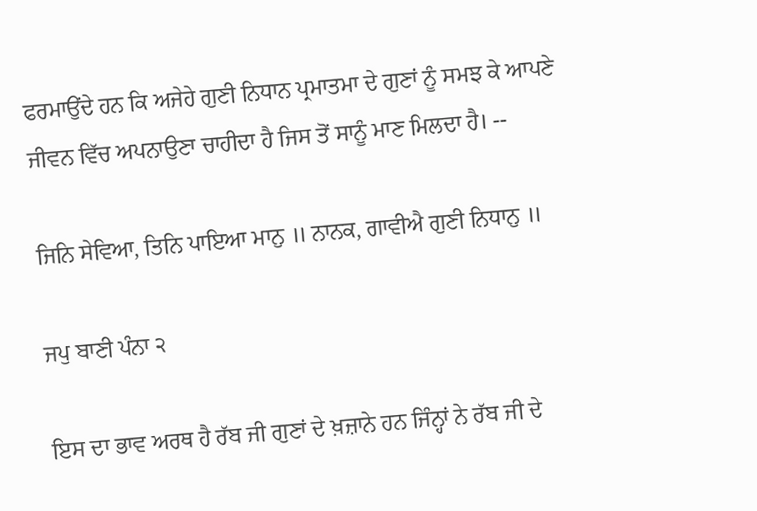ਫਰਮਾਉਂਦੇ ਹਨ ਕਿ ਅਜੇਹੇ ਗੁਣੀ ਨਿਧਾਨ ਪ੍ਰਮਾਤਮਾ ਦੇ ਗੁਣਾਂ ਨੂੰ ਸਮਝ ਕੇ ਆਪਣੇ ਜੀਵਨ ਵਿੱਚ ਅਪਨਾਉਣਾ ਚਾਹੀਦਾ ਹੈ ਜਿਸ ਤੋਂ ਸਾਨੂੰ ਮਾਣ ਮਿਲਦਾ ਹੈ। --

ਜਿਨਿ ਸੇਵਿਆ, ਤਿਨਿ ਪਾਇਆ ਮਾਨੁ ॥ ਨਾਨਕ, ਗਾਵੀਐ ਗੁਣੀ ਨਿਧਾਨੁ ॥

ਜਪੁ ਬਾਣੀ ਪੰਨਾ ੨

ਇਸ ਦਾ ਭਾਵ ਅਰਥ ਹੈ ਰੱਬ ਜੀ ਗੁਣਾਂ ਦੇ ਖ਼ਜ਼ਾਨੇ ਹਨ ਜਿੰਨ੍ਹਾਂ ਨੇ ਰੱਬ ਜੀ ਦੇ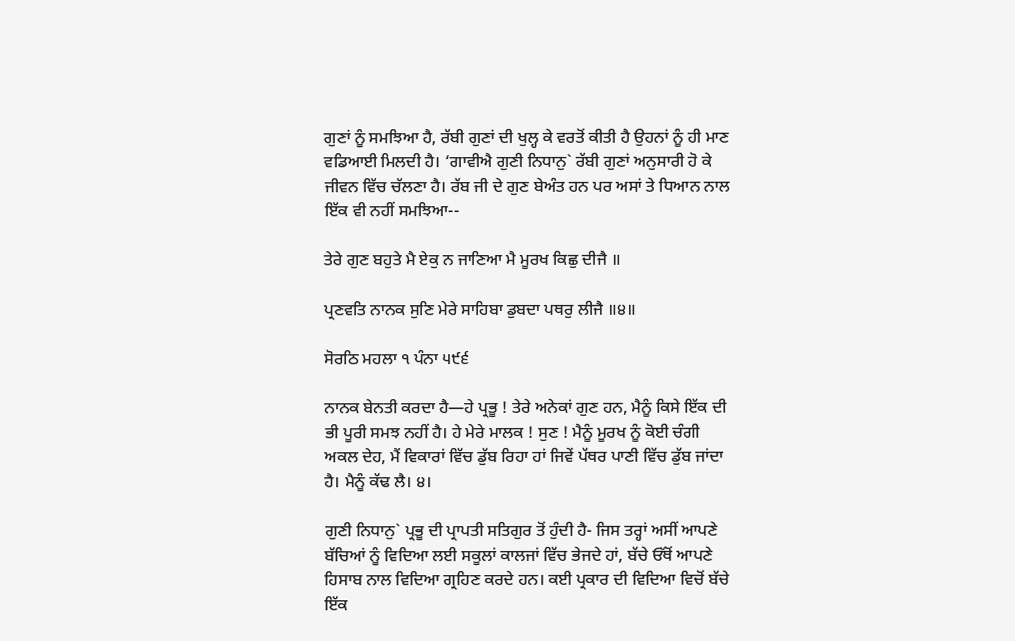ਗੁਣਾਂ ਨੂੰ ਸਮਝਿਆ ਹੈ, ਰੱਬੀ ਗੁਣਾਂ ਦੀ ਖੁਲ੍ਹ ਕੇ ਵਰਤੋਂ ਕੀਤੀ ਹੈ ਉਹਨਾਂ ਨੂੰ ਹੀ ਮਾਣ ਵਡਿਆਈ ਮਿਲਦੀ ਹੈ। ‘ਗਾਵੀਐ ਗੁਣੀ ਨਿਧਾਨੁ` ਰੱਬੀ ਗੁਣਾਂ ਅਨੁਸਾਰੀ ਹੋ ਕੇ ਜੀਵਨ ਵਿੱਚ ਚੱਲਣਾ ਹੈ। ਰੱਬ ਜੀ ਦੇ ਗੁਣ ਬੇਅੰਤ ਹਨ ਪਰ ਅਸਾਂ ਤੇ ਧਿਆਨ ਨਾਲ ਇੱਕ ਵੀ ਨਹੀਂ ਸਮਝਿਆ--

ਤੇਰੇ ਗੁਣ ਬਹੁਤੇ ਮੈ ਏਕੁ ਨ ਜਾਣਿਆ ਮੈ ਮੂਰਖ ਕਿਛੁ ਦੀਜੈ ॥

ਪ੍ਰਣਵਤਿ ਨਾਨਕ ਸੁਣਿ ਮੇਰੇ ਸਾਹਿਬਾ ਡੁਬਦਾ ਪਥਰੁ ਲੀਜੈ ॥੪॥

ਸੋਰਠਿ ਮਹਲਾ ੧ ਪੰਨਾ ੫੯੬

ਨਾਨਕ ਬੇਨਤੀ ਕਰਦਾ ਹੈ—ਹੇ ਪ੍ਰਭੂ ! ਤੇਰੇ ਅਨੇਕਾਂ ਗੁਣ ਹਨ, ਮੈਨੂੰ ਕਿਸੇ ਇੱਕ ਦੀ ਭੀ ਪੂਰੀ ਸਮਝ ਨਹੀਂ ਹੈ। ਹੇ ਮੇਰੇ ਮਾਲਕ ! ਸੁਣ ! ਮੈਨੂੰ ਮੂਰਖ ਨੂੰ ਕੋਈ ਚੰਗੀ ਅਕਲ ਦੇਹ, ਮੈਂ ਵਿਕਾਰਾਂ ਵਿੱਚ ਡੁੱਬ ਰਿਹਾ ਹਾਂ ਜਿਵੇਂ ਪੱਥਰ ਪਾਣੀ ਵਿੱਚ ਡੁੱਬ ਜਾਂਦਾ ਹੈ। ਮੈਨੂੰ ਕੱਢ ਲੈ। ੪।

ਗੁਣੀ ਨਿਧਾਨੁ` ਪ੍ਰਭੂ ਦੀ ਪ੍ਰਾਪਤੀ ਸਤਿਗੁਰ ਤੋਂ ਹੁੰਦੀ ਹੈ- ਜਿਸ ਤਰ੍ਹਾਂ ਅਸੀਂ ਆਪਣੇ ਬੱਚਿਆਂ ਨੂੰ ਵਿਦਿਆ ਲਈ ਸਕੂਲਾਂ ਕਾਲਜਾਂ ਵਿੱਚ ਭੇਜਦੇ ਹਾਂ, ਬੱਚੇ ਓੱਥੋਂ ਆਪਣੇ ਹਿਸਾਬ ਨਾਲ ਵਿਦਿਆ ਗ੍ਰਹਿਣ ਕਰਦੇ ਹਨ। ਕਈ ਪ੍ਰਕਾਰ ਦੀ ਵਿਦਿਆ ਵਿਚੋਂ ਬੱਚੇ ਇੱਕ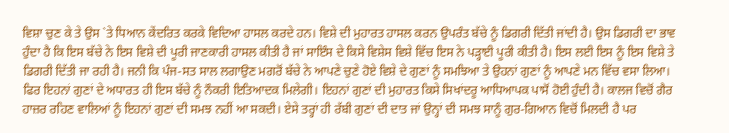ਵਿਸ਼ਾ ਚੁਣ ਕੇ ਤੇ ਉਸ `ਤੇ ਧਿਆਨ ਕੇਂਦਰਿਤ ਕਰਕੇ ਵਿਦਿਆ ਹਾਸਲ ਕਰਦੇ ਹਨ। ਵਿਸ਼ੇ ਦੀ ਮੁਹਾਰਤ ਹਾਸਲ ਕਰਨ ਉਪਰੰਤ ਬੱਚੇ ਨੂੰ ਡਿਗਰੀ ਦਿੱਤੀ ਜਾਂਦੀ ਹੈ। ਉਸ ਡਿਗਰੀ ਦਾ ਭਾਵ ਹੁੰਦਾ ਹੈ ਕਿ ਇਸ ਬੱਚੇ ਨੇ ਇਸ ਵਿਸ਼ੇ ਦੀ ਪੂਰੀ ਜਾਣਕਾਰੀ ਹਾਸਲ ਕੀਤੀ ਹੈ ਜਾਂ ਸਾਇੰਸ ਦੇ ਕਿਸੇ ਵਿਸ਼ੇਸ ਵਿਸ਼ੇ ਵਿੱਚ ਇਸ ਨੇ ਪੜ੍ਹਾਈ ਪੂਰੀ ਕੀਤੀ ਹੈ। ਇਸ ਲਈ ਇਸ ਨੂੰ ਇਸ ਵਿਸ਼ੇ ਤੇ ਡਿਗਰੀ ਦਿੱਤੀ ਜਾ ਰਹੀ ਹੈ। ਜਨੀ ਕਿ ਪੰਜ-ਸਤ ਸਾਲ ਲਗਾਉਣ ਮਗਰੋਂ ਬੱਚੇ ਨੇ ਆਪਣੇ ਚੁਣੇ ਹੋਏ ਵਿਸ਼ੇ ਦੇ ਗੁਣਾਂ ਨੂੰ ਸਮਝਿਆ ਤੇ ਉਹਨਾਂ ਗੁਣਾਂ ਨੂੰ ਆਪਣੇ ਮਨ ਵਿੱਚ ਵਸਾ ਲਿਆ। ਫਿਰ ਇਹਨਾਂ ਗੁਣਾਂ ਦੇ ਅਧਾਰਤ ਹੀ ਇਸ ਬੱਚੇ ਨੂੰ ਨੌਕਰੀ ਇਤਿਆਦਕ ਮਿਲੇਗੀ। ਇਹਨਾਂ ਗੁਣਾਂ ਦੀ ਮੁਹਾਰਤ ਕਿਸੇ ਸਿਖਾਂਦਰੂ ਆਧਿਆਪਕ ਪਾਸੋਂ ਹੋਈ ਹੁੰਦੀ ਹੈ। ਕਾਲਜ ਵਿਚੋਂ ਗੈਰ ਹਾਜ਼ਰ ਰਹਿਣ ਵਾਲਿਆਂ ਨੂੰ ਇਹਨਾਂ ਗੁਣਾਂ ਦੀ ਸਮਝ ਨਹੀਂ ਆ ਸਕਦੀ। ਏਸੇ ਤਰ੍ਹਾਂ ਹੀ ਰੱਬੀ ਗੁਣਾਂ ਦੀ ਦਾਤ ਜਾਂ ਉਨ੍ਹਾਂ ਦੀ ਸਮਝ ਸਾਨੂੰ ਗੁਰ-ਗਿਆਨ ਵਿਚੋਂ ਮਿਲਦੀ ਹੈ ਪਰ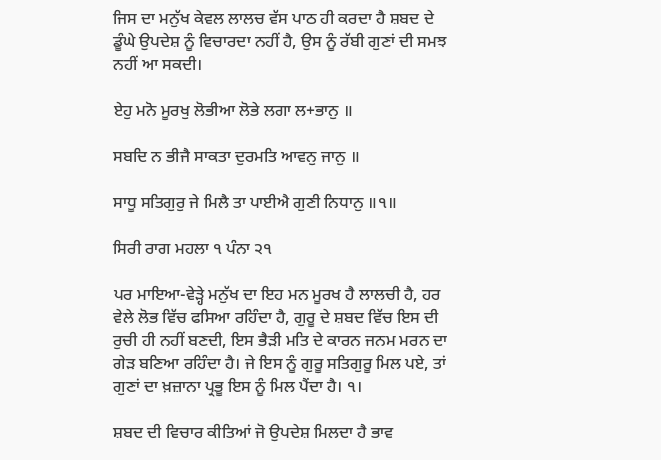ਜਿਸ ਦਾ ਮਨੁੱਖ ਕੇਵਲ ਲਾਲਚ ਵੱਸ ਪਾਠ ਹੀ ਕਰਦਾ ਹੈ ਸ਼ਬਦ ਦੇ ਡੂੰਘੇ ਉਪਦੇਸ਼ ਨੂੰ ਵਿਚਾਰਦਾ ਨਹੀਂ ਹੈ, ਉਸ ਨੂੰ ਰੱਬੀ ਗੁਣਾਂ ਦੀ ਸਮਝ ਨਹੀਂ ਆ ਸਕਦੀ।

ਏਹੁ ਮਨੋ ਮੂਰਖੁ ਲੋਭੀਆ ਲੋਭੇ ਲਗਾ ਲ+ਭਾਨੁ ॥

ਸਬਦਿ ਨ ਭੀਜੈ ਸਾਕਤਾ ਦੁਰਮਤਿ ਆਵਨੁ ਜਾਨੁ ॥

ਸਾਧੂ ਸਤਿਗੁਰੁ ਜੇ ਮਿਲੈ ਤਾ ਪਾਈਐ ਗੁਣੀ ਨਿਧਾਨੁ ॥੧॥

ਸਿਰੀ ਰਾਗ ਮਹਲਾ ੧ ਪੰਨਾ ੨੧

ਪਰ ਮਾਇਆ-ਵੇੜ੍ਹੇ ਮਨੁੱਖ ਦਾ ਇਹ ਮਨ ਮੂਰਖ ਹੈ ਲਾਲਚੀ ਹੈ, ਹਰ ਵੇਲੇ ਲੋਭ ਵਿੱਚ ਫਸਿਆ ਰਹਿੰਦਾ ਹੈ, ਗੁਰੂ ਦੇ ਸ਼ਬਦ ਵਿੱਚ ਇਸ ਦੀ ਰੁਚੀ ਹੀ ਨਹੀਂ ਬਣਦੀ, ਇਸ ਭੈੜੀ ਮਤਿ ਦੇ ਕਾਰਨ ਜਨਮ ਮਰਨ ਦਾ ਗੇੜ ਬਣਿਆ ਰਹਿੰਦਾ ਹੈ। ਜੇ ਇਸ ਨੂੰ ਗੁਰੂ ਸਤਿਗੁਰੂ ਮਿਲ ਪਏ, ਤਾਂ ਗੁਣਾਂ ਦਾ ਖ਼ਜ਼ਾਨਾ ਪ੍ਰਭੂ ਇਸ ਨੂੰ ਮਿਲ ਪੈਂਦਾ ਹੈ। ੧।

ਸ਼ਬਦ ਦੀ ਵਿਚਾਰ ਕੀਤਿਆਂ ਜੋ ਉਪਦੇਸ਼ ਮਿਲਦਾ ਹੈ ਭਾਵ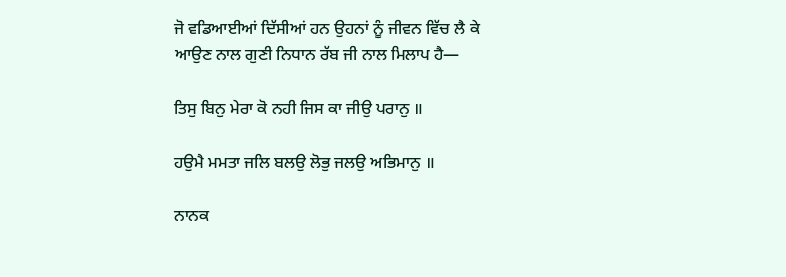ਜੋ ਵਡਿਆਈਆਂ ਦਿੱਸੀਆਂ ਹਨ ਉਹਨਾਂ ਨੂੰ ਜੀਵਨ ਵਿੱਚ ਲੈ ਕੇ ਆਉਣ ਨਾਲ ਗੁਣੀ ਨਿਧਾਨ ਰੱਬ ਜੀ ਨਾਲ ਮਿਲਾਪ ਹੈ—

ਤਿਸੁ ਬਿਨੁ ਮੇਰਾ ਕੋ ਨਹੀ ਜਿਸ ਕਾ ਜੀਉ ਪਰਾਨੁ ॥

ਹਉਮੈ ਮਮਤਾ ਜਲਿ ਬਲਉ ਲੋਭੁ ਜਲਉ ਅਭਿਮਾਨੁ ॥

ਨਾਨਕ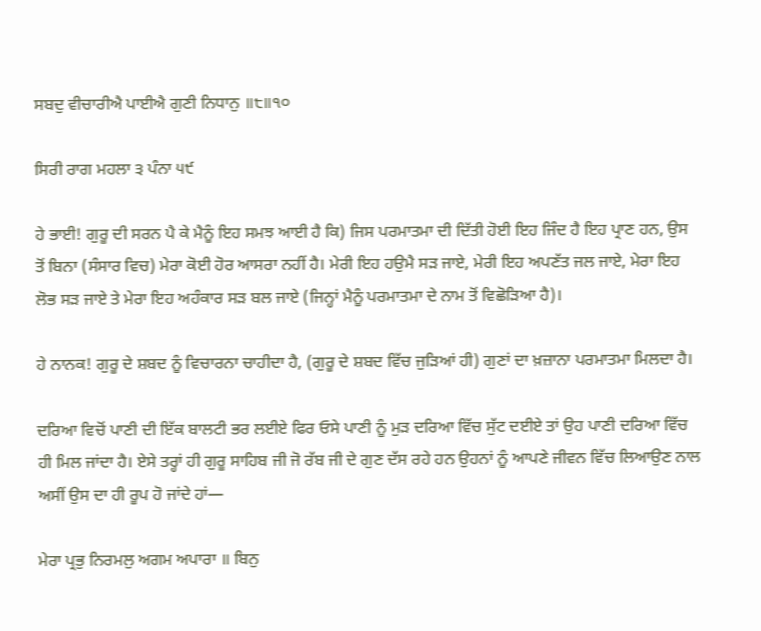ਸਬਦੁ ਵੀਚਾਰੀਐ ਪਾਈਐ ਗੁਣੀ ਨਿਧਾਨੁ ॥੮॥੧੦

ਸਿਰੀ ਰਾਗ ਮਹਲਾ ੩ ਪੰਨਾ ੫੯

ਹੇ ਭਾਈ! ਗੁਰੂ ਦੀ ਸਰਨ ਪੈ ਕੇ ਮੈਨੂੰ ਇਹ ਸਮਝ ਆਈ ਹੈ ਕਿ) ਜਿਸ ਪਰਮਾਤਮਾ ਦੀ ਦਿੱਤੀ ਹੋਈ ਇਹ ਜਿੰਦ ਹੈ ਇਹ ਪ੍ਰਾਣ ਹਨ, ਉਸ ਤੋਂ ਬਿਨਾ (ਸੰਸਾਰ ਵਿਚ) ਮੇਰਾ ਕੋਈ ਹੋਰ ਆਸਰਾ ਨਹੀਂ ਹੈ। ਮੇਰੀ ਇਹ ਹਉਮੈ ਸੜ ਜਾਏ, ਮੇਰੀ ਇਹ ਅਪਣੱਤ ਜਲ ਜਾਏ, ਮੇਰਾ ਇਹ ਲੋਭ ਸੜ ਜਾਏ ਤੇ ਮੇਰਾ ਇਹ ਅਹੰਕਾਰ ਸੜ ਬਲ ਜਾਏ (ਜਿਨ੍ਹਾਂ ਮੈਨੂੰ ਪਰਮਾਤਮਾ ਦੇ ਨਾਮ ਤੋਂ ਵਿਛੋੜਿਆ ਹੈ)।

ਹੇ ਨਾਨਕ! ਗੁਰੂ ਦੇ ਸ਼ਬਦ ਨੂੰ ਵਿਚਾਰਨਾ ਚਾਹੀਦਾ ਹੈ, (ਗੁਰੂ ਦੇ ਸ਼ਬਦ ਵਿੱਚ ਜੁੜਿਆਂ ਹੀ) ਗੁਣਾਂ ਦਾ ਖ਼ਜ਼ਾਨਾ ਪਰਮਾਤਮਾ ਮਿਲਦਾ ਹੈ।

ਦਰਿਆ ਵਿਚੋਂ ਪਾਣੀ ਦੀ ਇੱਕ ਬਾਲਟੀ ਭਰ ਲਈਏ ਫਿਰ ਓਸੇ ਪਾਣੀ ਨੂੰ ਮੁੜ ਦਰਿਆ ਵਿੱਚ ਸੁੱਟ ਦਈਏ ਤਾਂ ਉਹ ਪਾਣੀ ਦਰਿਆ ਵਿੱਚ ਹੀ ਮਿਲ ਜਾਂਦਾ ਹੈ। ਏਸੇ ਤਰ੍ਹਾਂ ਹੀ ਗੁਰੂ ਸਾਹਿਬ ਜੀ ਜੋ ਰੱਬ ਜੀ ਦੇ ਗੁਣ ਦੱਸ ਰਹੇ ਹਨ ਉਹਨਾਂ ਨੂੰ ਆਪਣੇ ਜੀਵਨ ਵਿੱਚ ਲਿਆਉਣ ਨਾਲ ਅਸੀਂ ਉਸ ਦਾ ਹੀ ਰੂਪ ਹੋ ਜਾਂਦੇ ਹਾਂ—

ਮੇਰਾ ਪ੍ਰਭੁ ਨਿਰਮਲੁ ਅਗਮ ਅਪਾਰਾ ॥ ਬਿਨੁ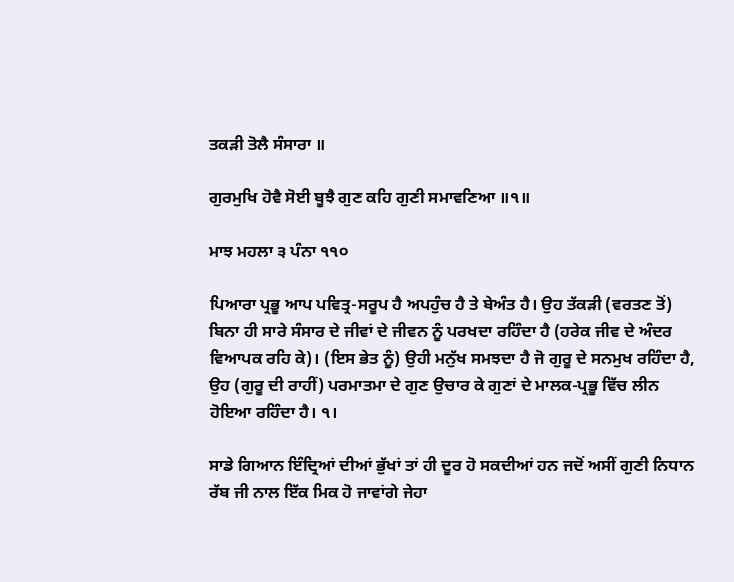ਤਕੜੀ ਤੋਲੈ ਸੰਸਾਰਾ ॥

ਗੁਰਮੁਖਿ ਹੋਵੈ ਸੋਈ ਬੂਝੈ ਗੁਣ ਕਹਿ ਗੁਣੀ ਸਮਾਵਣਿਆ ॥੧॥

ਮਾਝ ਮਹਲਾ ੩ ਪੰਨਾ ੧੧੦

ਪਿਆਰਾ ਪ੍ਰਭੂ ਆਪ ਪਵਿਤ੍ਰ-ਸਰੂਪ ਹੈ ਅਪਹੁੰਚ ਹੈ ਤੇ ਬੇਅੰਤ ਹੈ। ਉਹ ਤੱਕੜੀ (ਵਰਤਣ ਤੋਂ) ਬਿਨਾ ਹੀ ਸਾਰੇ ਸੰਸਾਰ ਦੇ ਜੀਵਾਂ ਦੇ ਜੀਵਨ ਨੂੰ ਪਰਖਦਾ ਰਹਿੰਦਾ ਹੈ (ਹਰੇਕ ਜੀਵ ਦੇ ਅੰਦਰ ਵਿਆਪਕ ਰਹਿ ਕੇ)। (ਇਸ ਭੇਤ ਨੂੰ) ਉਹੀ ਮਨੁੱਖ ਸਮਝਦਾ ਹੈ ਜੋ ਗੁਰੂ ਦੇ ਸਨਮੁਖ ਰਹਿੰਦਾ ਹੈ, ਉਹ (ਗੁਰੂ ਦੀ ਰਾਹੀਂ) ਪਰਮਾਤਮਾ ਦੇ ਗੁਣ ਉਚਾਰ ਕੇ ਗੁਣਾਂ ਦੇ ਮਾਲਕ-ਪ੍ਰਭੂ ਵਿੱਚ ਲੀਨ ਹੋਇਆ ਰਹਿੰਦਾ ਹੈ। ੧।

ਸਾਡੇ ਗਿਆਨ ਇੰਦ੍ਰਿਆਂ ਦੀਆਂ ਭੁੱਖਾਂ ਤਾਂ ਹੀ ਦੂਰ ਹੋ ਸਕਦੀਆਂ ਹਨ ਜਦੋਂ ਅਸੀਂ ਗੁਣੀ ਨਿਧਾਨ ਰੱਬ ਜੀ ਨਾਲ ਇੱਕ ਮਿਕ ਹੋ ਜਾਵਾਂਗੇ ਜੇਹਾ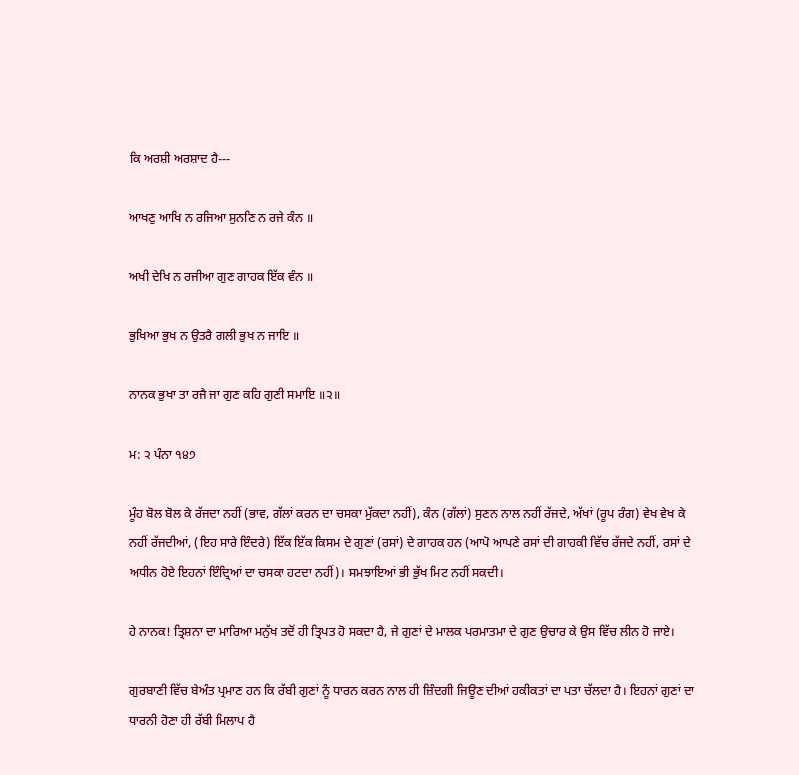ਕਿ ਅਰਸ਼ੀ ਅਰਸ਼ਾਦ ਹੈ---

ਆਖਣੁ ਆਖਿ ਨ ਰਜਿਆ ਸੁਨਣਿ ਨ ਰਜੇ ਕੰਨ ॥

ਅਖੀ ਦੇਖਿ ਨ ਰਜੀਆ ਗੁਣ ਗਾਹਕ ਇੱਕ ਵੰਨ ॥

ਭੁਖਿਆ ਭੁਖ ਨ ਉਤਰੈ ਗਲੀ ਭੁਖ ਨ ਜਾਇ ॥

ਨਾਨਕ ਭੁਖਾ ਤਾ ਰਜੈ ਜਾ ਗੁਣ ਕਹਿ ਗੁਣੀ ਸਮਾਇ ॥੨॥

ਮ: ੨ ਪੰਨਾ ੧੪੭

ਮੂੰਹ ਬੋਲ ਬੋਲ ਕੇ ਰੱਜਦਾ ਨਹੀਂ (ਭਾਵ, ਗੱਲਾਂ ਕਰਨ ਦਾ ਚਸਕਾ ਮੁੱਕਦਾ ਨਹੀਂ), ਕੰਨ (ਗੱਲਾਂ) ਸੁਣਨ ਨਾਲ ਨਹੀਂ ਰੱਜਦੇ, ਅੱਖਾਂ (ਰੂਪ ਰੰਗ) ਵੇਖ ਵੇਖ ਕੇ ਨਹੀਂ ਰੱਜਦੀਆਂ, (ਇਹ ਸਾਰੇ ਇੰਦਰੇ) ਇੱਕ ਇੱਕ ਕਿਸਮ ਦੇ ਗੁਣਾਂ (ਰਸਾਂ) ਦੇ ਗਾਹਕ ਹਨ (ਆਪੋ ਆਪਣੇ ਰਸਾਂ ਦੀ ਗਾਹਕੀ ਵਿੱਚ ਰੱਜਦੇ ਨਹੀਂ, ਰਸਾਂ ਦੇ ਅਧੀਨ ਹੋਏ ਇਹਨਾਂ ਇੰਦ੍ਰਿਆਂ ਦਾ ਚਸਕਾ ਹਟਦਾ ਨਹੀਂ)। ਸਮਝਾਇਆਂ ਭੀ ਭੁੱਖ ਮਿਟ ਨਹੀਂ ਸਕਦੀ।

ਹੇ ਨਾਨਕ! ਤ੍ਰਿਸ਼ਨਾ ਦਾ ਮਾਰਿਆ ਮਨੁੱਖ ਤਦੋਂ ਹੀ ਤ੍ਰਿਪਤ ਹੋ ਸਕਦਾ ਹੈ, ਜੇ ਗੁਣਾਂ ਦੇ ਮਾਲਕ ਪਰਮਾਤਮਾ ਦੇ ਗੁਣ ਉਚਾਰ ਕੇ ਉਸ ਵਿੱਚ ਲੀਨ ਹੋ ਜਾਏ।

ਗੁਰਬਾਣੀ ਵਿੱਚ ਬੇਅੰਤ ਪ੍ਰਮਾਣ ਹਨ ਕਿ ਰੱਬੀ ਗੁਣਾਂ ਨੂੰ ਧਾਰਨ ਕਰਨ ਨਾਲ ਹੀ ਜ਼ਿੰਦਗੀ ਜਿਊਣ ਦੀਆਂ ਹਕੀਕਤਾਂ ਦਾ ਪਤਾ ਚੱਲਦਾ ਹੈ। ਇਹਨਾਂ ਗੁਣਾਂ ਦਾ ਧਾਰਨੀ ਹੋਣਾ ਹੀ ਰੱਬੀ ਮਿਲਾਪ ਹੈ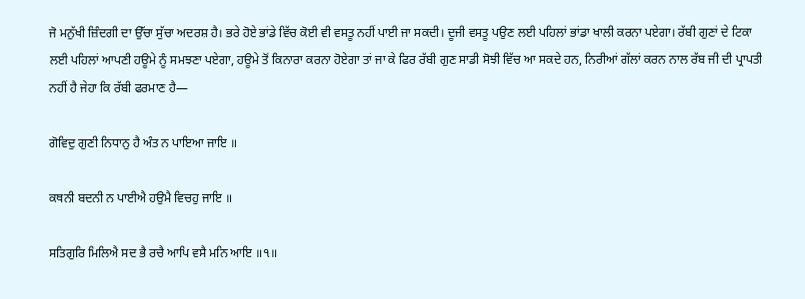ਜੋ ਮਨੁੱਖੀ ਜ਼ਿੰਦਗੀ ਦਾ ਉੱਚਾ ਸੁੱਚਾ ਅਦਰਸ਼ ਹੈ। ਭਰੇ ਹੋਏ ਭਾਂਡੇ ਵਿੱਚ ਕੋਈ ਵੀ ਵਸਤੂ ਨਹੀਂ ਪਾਈ ਜਾ ਸਕਦੀ। ਦੂਜੀ ਵਸਤੂ ਪਉਣ ਲਈ ਪਹਿਲਾਂ ਭਾਂਡਾ ਖਾਲੀ ਕਰਨਾ ਪਏਗਾ। ਰੱਬੀ ਗੁਣਾਂ ਦੇ ਟਿਕਾ ਲਈ ਪਹਿਲਾਂ ਆਪਣੀ ਹਊਮੇ ਨੂੰ ਸਮਝਣਾ ਪਏਗਾ, ਹਊਮੇ ਤੋਂ ਕਿਨਾਰਾ ਕਰਨਾ ਹੋਏਗਾ ਤਾਂ ਜਾ ਕੇ ਫਿਰ ਰੱਬੀ ਗੁਣ ਸਾਡੀ ਸੋਝੀ ਵਿੱਚ ਆ ਸਕਦੇ ਹਨ, ਨਿਰੀਆਂ ਗੱਲਾਂ ਕਰਨ ਨਾਲ ਰੱਬ ਜੀ ਦੀ ਪ੍ਰਾਪਤੀ ਨਹੀਂ ਹੈ ਜੇਹਾ ਕਿ ਰੱਬੀ ਫਰਮਾਣ ਹੈ—

ਗੋਵਿਦੁ ਗੁਣੀ ਨਿਧਾਨੁ ਹੈ ਅੰਤ ਨ ਪਾਇਆ ਜਾਇ ॥

ਕਥਨੀ ਬਦਨੀ ਨ ਪਾਈਐ ਹਉਮੈ ਵਿਚਹੁ ਜਾਇ ॥

ਸਤਿਗੁਰਿ ਮਿਲਿਐ ਸਦ ਭੈ ਰਚੈ ਆਪਿ ਵਸੈ ਮਨਿ ਆਇ ॥੧॥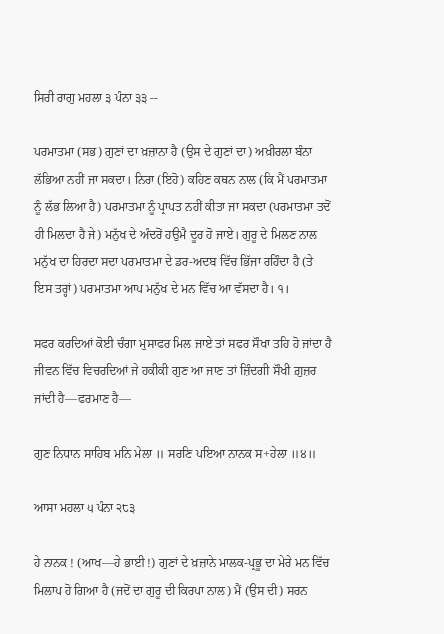ਸਿਰੀ ਰਾਗੁ ਮਹਲਾ ੩ ਪੰਨਾ ੩੩ --

ਪਰਮਾਤਮਾ (ਸਭ) ਗੁਣਾਂ ਦਾ ਖ਼ਜ਼ਾਨਾ ਹੈ (ਉਸ ਦੇ ਗੁਣਾਂ ਦਾ) ਅਖ਼ੀਰਲਾ ਬੰਨਾ ਲੱਭਿਆ ਨਹੀਂ ਜਾ ਸਕਦਾ। ਨਿਰਾ (ਇਹੋ) ਕਹਿਣ ਕਥਨ ਨਾਲ (ਕਿ ਮੈਂ ਪਰਮਾਤਮਾ ਨੂੰ ਲੱਭ ਲਿਆ ਹੈ) ਪਰਮਾਤਮਾ ਨੂੰ ਪ੍ਰਾਪਤ ਨਹੀਂ ਕੀਤਾ ਜਾ ਸਕਦਾ (ਪਰਮਾਤਮਾ ਤਦੋਂ ਹੀ ਮਿਲਦਾ ਹੈ ਜੇ) ਮਨੁੱਖ ਦੇ ਅੰਦਰੋਂ ਹਉਮੈ ਦੂਰ ਹੋ ਜਾਏ। ਗੁਰੂ ਦੇ ਮਿਲਣ ਨਾਲ ਮਨੁੱਖ ਦਾ ਹਿਰਦਾ ਸਦਾ ਪਰਮਾਤਮਾ ਦੇ ਡਰ-ਅਦਬ ਵਿੱਚ ਭਿੱਜਾ ਰਹਿੰਦਾ ਹੈ (ਤੇ ਇਸ ਤਰ੍ਹਾਂ) ਪਰਮਾਤਮਾ ਆਪ ਮਨੁੱਖ ਦੇ ਮਨ ਵਿੱਚ ਆ ਵੱਸਦਾ ਹੈ। ੧।

ਸਫਰ ਕਰਦਿਆਂ ਕੋਈ ਚੰਗਾ ਮੁਸਾਫਰ ਮਿਲ ਜਾਏ ਤਾਂ ਸਫਰ ਸੌਖਾ ਤਹਿ ਹੋ ਜਾਂਦਾ ਹੈ ਜੀਵਨ ਵਿੱਚ ਵਿਚਰਦਿਆਂ ਜੇ ਹਕੀਕੀ ਗੁਣ ਆ ਜਾਣ ਤਾਂ ਜ਼ਿੰਦਗੀ ਸੌਖੀ ਗ਼ੁਜ਼ਰ ਜਾਂਦੀ ਹੈ—ਫਰਮਾਣ ਹੈ—

ਗੁਣ ਨਿਧਾਨ ਸਾਹਿਬ ਮਨਿ ਮੇਲਾ ॥ ਸਰਣਿ ਪਇਆ ਨਾਨਕ ਸ+ਹੇਲਾ ॥੪॥

ਆਸਾ ਮਹਲਾ ੫ ਪੰਨਾ ੨੮੩

ਹੇ ਨਾਨਕ ! (ਆਖ—ਹੇ ਭਾਈ !) ਗੁਣਾਂ ਦੇ ਖ਼ਜ਼ਾਨੇ ਮਾਲਕ-ਪ੍ਰਭੂ ਦਾ ਮੇਰੇ ਮਨ ਵਿੱਚ ਮਿਲਾਪ ਹੋ ਗਿਆ ਹੈ (ਜਦੋਂ ਦਾ ਗੁਰੂ ਦੀ ਕਿਰਪਾ ਨਾਲ) ਮੈਂ (ਉਸ ਦੀ) ਸਰਨ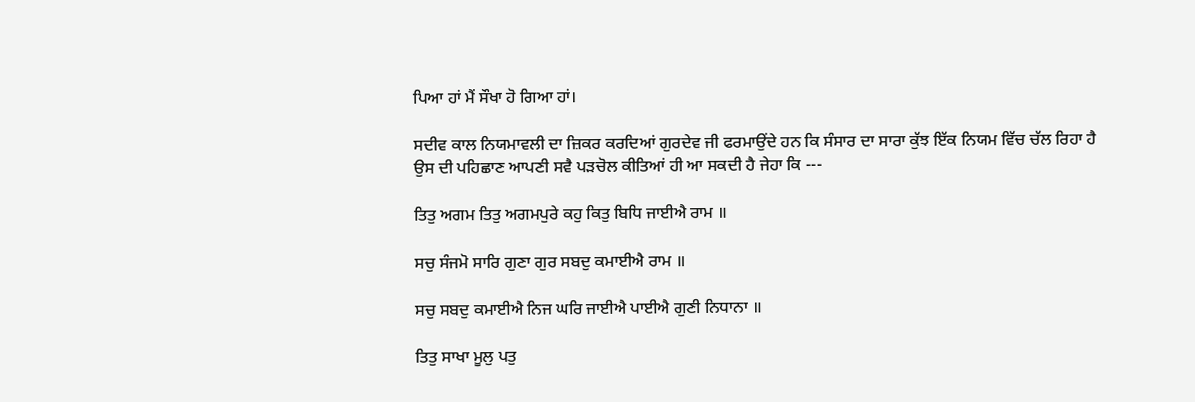ਪਿਆ ਹਾਂ ਮੈਂ ਸੌਖਾ ਹੋ ਗਿਆ ਹਾਂ।

ਸਦੀਵ ਕਾਲ ਨਿਯਮਾਵਲੀ ਦਾ ਜ਼ਿਕਰ ਕਰਦਿਆਂ ਗੁਰਦੇਵ ਜੀ ਫਰਮਾਉਂਦੇ ਹਨ ਕਿ ਸੰਸਾਰ ਦਾ ਸਾਰਾ ਕੁੱਝ ਇੱਕ ਨਿਯਮ ਵਿੱਚ ਚੱਲ ਰਿਹਾ ਹੈ ਉਸ ਦੀ ਪਹਿਛਾਣ ਆਪਣੀ ਸਵੈ ਪੜਚੋਲ ਕੀਤਿਆਂ ਹੀ ਆ ਸਕਦੀ ਹੈ ਜੇਹਾ ਕਿ ---

ਤਿਤੁ ਅਗਮ ਤਿਤੁ ਅਗਮਪੁਰੇ ਕਹੁ ਕਿਤੁ ਬਿਧਿ ਜਾਈਐ ਰਾਮ ॥

ਸਚੁ ਸੰਜਮੋ ਸਾਰਿ ਗੁਣਾ ਗੁਰ ਸਬਦੁ ਕਮਾਈਐ ਰਾਮ ॥

ਸਚੁ ਸਬਦੁ ਕਮਾਈਐ ਨਿਜ ਘਰਿ ਜਾਈਐ ਪਾਈਐ ਗੁਣੀ ਨਿਧਾਨਾ ॥

ਤਿਤੁ ਸਾਖਾ ਮੂਲੁ ਪਤੁ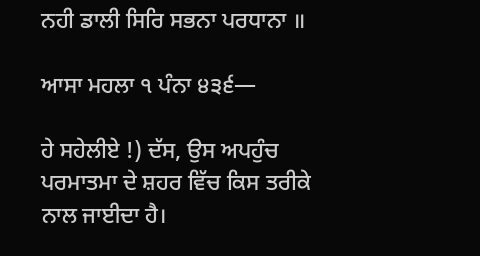ਨਹੀ ਡਾਲੀ ਸਿਰਿ ਸਭਨਾ ਪਰਧਾਨਾ ॥

ਆਸਾ ਮਹਲਾ ੧ ਪੰਨਾ ੪੩੬—

ਹੇ ਸਹੇਲੀਏ !) ਦੱਸ, ਉਸ ਅਪਹੁੰਚ ਪਰਮਾਤਮਾ ਦੇ ਸ਼ਹਰ ਵਿੱਚ ਕਿਸ ਤਰੀਕੇ ਨਾਲ ਜਾਈਦਾ ਹੈ।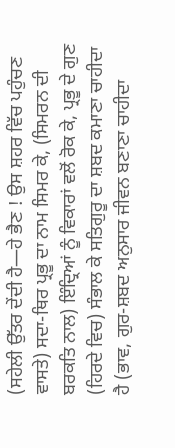(ਸਹੇਲੀ ਉੱਤਰ ਦੇਂਦੀ ਹੈ—ਹੇ ਭੈਣ ! ਉਸ ਸ਼ਹਰ ਵਿੱਚ ਪਹੁੰਚਣ ਵਾਸਤੇ) ਸਦਾ-ਥਿਰ ਪ੍ਰਭੂ ਦਾ ਨਾਮ ਸਿਮਰ ਕੇ, (ਸਿਮਰਨ ਦੀ ਬਰਕਤਿ ਨਾਲ) ਇੰਦ੍ਰਿਆਂ ਨੂੰ ਵਿਕਾਰਾਂ ਵਲੋਂ ਰੋਕ ਕੇ, ਪ੍ਰਭੂ ਦੇ ਗੁਣ (ਹਿਰਦੇ ਵਿਚ) ਸੰਭਾਲ ਕੇ ਸਤਿਗੁਰੂ ਦਾ ਸ਼ਬਦ ਕਮਾਣਾ ਚਾਹੀਦਾ ਹੈ (ਭਾਵ, ਗੁਰ-ਸ਼ਬਦ ਅਨੁਸਾਰ ਜੀਵਨ ਬਣਾਣਾ ਚਾਹੀਦਾ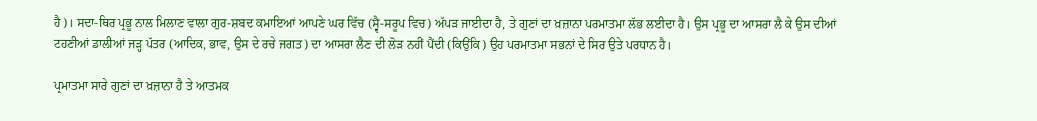ਹੈ)। ਸਦਾ-ਥਿਰ ਪ੍ਰਭੂ ਨਾਲ ਮਿਲਾਣ ਵਾਲਾ ਗੁਰ-ਸ਼ਬਦ ਕਮਾਇਆਂ ਆਪਣੇ ਘਰ ਵਿੱਚ (ਸ੍ਵੈ-ਸਰੂਪ ਵਿਚ) ਅੱਪੜ ਜਾਈਦਾ ਹੈ, ਤੇ ਗੁਣਾਂ ਦਾ ਖ਼ਜ਼ਾਨਾ ਪਰਮਾਤਮਾ ਲੱਭ ਲਈਦਾ ਹੈ। ਉਸ ਪ੍ਰਭੂ ਦਾ ਆਸਰਾ ਲੈ ਕੇ ਉਸ ਦੀਆਂ ਟਹਣੀਆਂ ਡਾਲੀਆਂ ਜੜ੍ਹ ਪੱਤਰ (ਆਦਿਕ, ਭਾਵ, ਉਸ ਦੇ ਰਚੇ ਜਗਤ) ਦਾ ਆਸਰਾ ਲੈਣ ਦੀ ਲੋੜ ਨਹੀਂ ਪੈਂਦੀ (ਕਿਉਂਕਿ) ਉਹ ਪਰਮਾਤਮਾ ਸਭਨਾਂ ਦੇ ਸਿਰ ਉਤੇ ਪਰਧਾਨ ਹੈ।

ਪ੍ਰਮਾਤਮਾ ਸਾਰੇ ਗੁਣਾਂ ਦਾ ਖ਼ਜ਼ਾਨਾ ਹੈ ਤੇ ਆਤਮਕ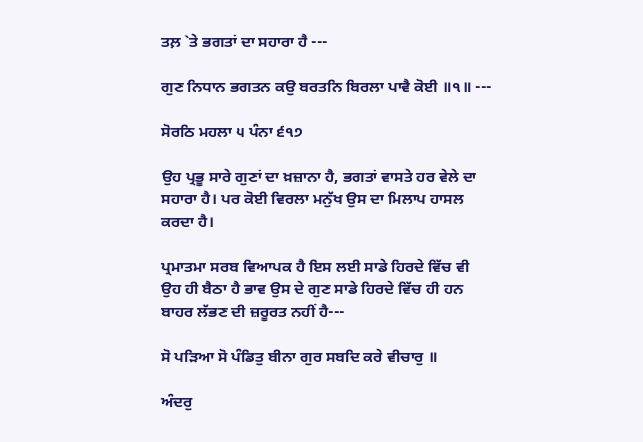ਤਲ਼ `ਤੇ ਭਗਤਾਂ ਦਾ ਸਹਾਰਾ ਹੈ ---

ਗੁਣ ਨਿਧਾਨ ਭਗਤਨ ਕਉ ਬਰਤਨਿ ਬਿਰਲਾ ਪਾਵੈ ਕੋਈ ॥੧॥ ---

ਸੋਰਠਿ ਮਹਲਾ ੫ ਪੰਨਾ ੬੧੭

ਉਹ ਪ੍ਰਭੂ ਸਾਰੇ ਗੁਣਾਂ ਦਾ ਖ਼ਜ਼ਾਨਾ ਹੈ, ਭਗਤਾਂ ਵਾਸਤੇ ਹਰ ਵੇਲੇ ਦਾ ਸਹਾਰਾ ਹੈ। ਪਰ ਕੋਈ ਵਿਰਲਾ ਮਨੁੱਖ ਉਸ ਦਾ ਮਿਲਾਪ ਹਾਸਲ ਕਰਦਾ ਹੈ।

ਪ੍ਰਮਾਤਮਾ ਸਰਬ ਵਿਆਪਕ ਹੈ ਇਸ ਲਈ ਸਾਡੇ ਹਿਰਦੇ ਵਿੱਚ ਵੀ ਉਹ ਹੀ ਬੈਠਾ ਹੈ ਭਾਵ ਉਸ ਦੇ ਗੁਣ ਸਾਡੇ ਹਿਰਦੇ ਵਿੱਚ ਹੀ ਹਨ ਬਾਹਰ ਲੱਭਣ ਦੀ ਜ਼ਰੂਰਤ ਨਹੀਂ ਹੈ---

ਸੋ ਪੜਿਆ ਸੋ ਪੰਡਿਤੁ ਬੀਨਾ ਗੁਰ ਸਬਦਿ ਕਰੇ ਵੀਚਾਰੁ ॥

ਅੰਦਰੁ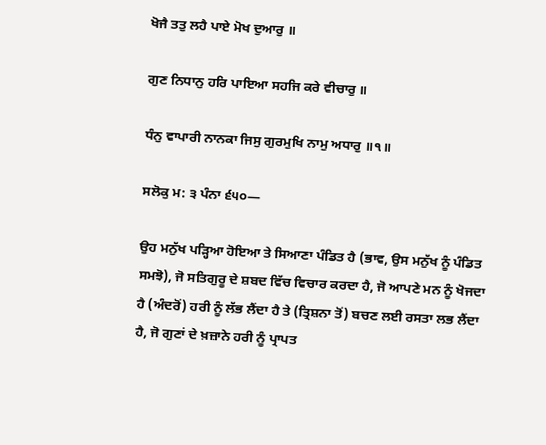ਖੋਜੈ ਤਤੁ ਲਹੈ ਪਾਏ ਮੋਖ ਦੁਆਰੁ ॥

ਗੁਣ ਨਿਧਾਨੁ ਹਰਿ ਪਾਇਆ ਸਹਜਿ ਕਰੇ ਵੀਚਾਰੁ ॥

ਧੰਨੁ ਵਾਪਾਰੀ ਨਾਨਕਾ ਜਿਸੁ ਗੁਰਮੁਖਿ ਨਾਮੁ ਅਧਾਰੁ ॥੧॥

ਸਲੋਕੁ ਮ: ੩ ਪੰਨਾ ੬੫੦—

ਉਹ ਮਨੁੱਖ ਪੜ੍ਹਿਆ ਹੋਇਆ ਤੇ ਸਿਆਣਾ ਪੰਡਿਤ ਹੈ (ਭਾਵ, ਉਸ ਮਨੁੱਖ ਨੂੰ ਪੰਡਿਤ ਸਮਝੋ), ਜੋ ਸਤਿਗੁਰੂ ਦੇ ਸ਼ਬਦ ਵਿੱਚ ਵਿਚਾਰ ਕਰਦਾ ਹੈ, ਜੋ ਆਪਣੇ ਮਨ ਨੂੰ ਖੋਜਦਾ ਹੈ (ਅੰਦਰੋਂ) ਹਰੀ ਨੂੰ ਲੱਭ ਲੈਂਦਾ ਹੈ ਤੇ (ਤ੍ਰਿਸ਼ਨਾ ਤੋਂ) ਬਚਣ ਲਈ ਰਸਤਾ ਲਭ ਲੈਂਦਾ ਹੈ, ਜੋ ਗੁਣਾਂ ਦੇ ਖ਼ਜ਼ਾਨੇ ਹਰੀ ਨੂੰ ਪ੍ਰਾਪਤ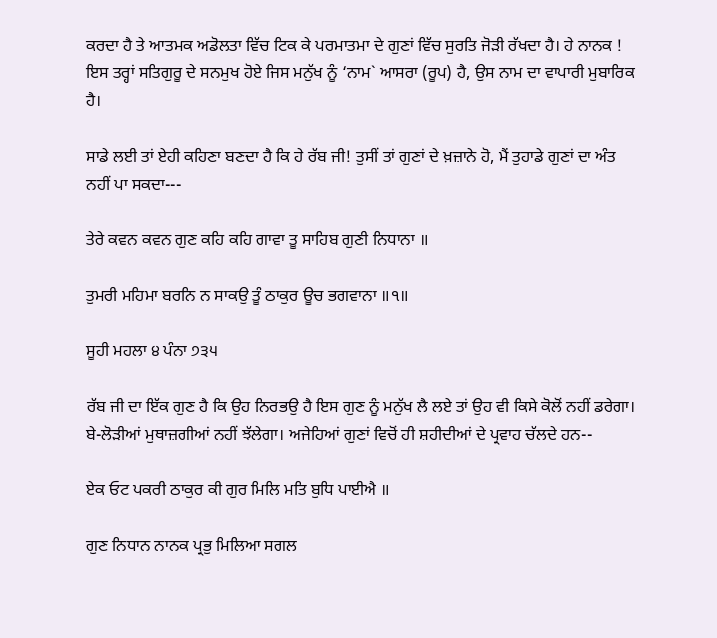ਕਰਦਾ ਹੈ ਤੇ ਆਤਮਕ ਅਡੋਲਤਾ ਵਿੱਚ ਟਿਕ ਕੇ ਪਰਮਾਤਮਾ ਦੇ ਗੁਣਾਂ ਵਿੱਚ ਸੁਰਤਿ ਜੋੜੀ ਰੱਖਦਾ ਹੈ। ਹੇ ਨਾਨਕ ! ਇਸ ਤਰ੍ਹਾਂ ਸਤਿਗੁਰੂ ਦੇ ਸਨਮੁਖ ਹੋਏ ਜਿਸ ਮਨੁੱਖ ਨੂੰ ‘ਨਾਮ` ਆਸਰਾ (ਰੂਪ) ਹੈ, ਉਸ ਨਾਮ ਦਾ ਵਾਪਾਰੀ ਮੁਬਾਰਿਕ ਹੈ।

ਸਾਡੇ ਲਈ ਤਾਂ ਏਹੀ ਕਹਿਣਾ ਬਣਦਾ ਹੈ ਕਿ ਹੇ ਰੱਬ ਜੀ! ਤੁਸੀਂ ਤਾਂ ਗੁਣਾਂ ਦੇ ਖ਼ਜ਼ਾਨੇ ਹੋ, ਮੈਂ ਤੁਹਾਡੇ ਗੁਣਾਂ ਦਾ ਅੰਤ ਨਹੀਂ ਪਾ ਸਕਦਾ---

ਤੇਰੇ ਕਵਨ ਕਵਨ ਗੁਣ ਕਹਿ ਕਹਿ ਗਾਵਾ ਤੂ ਸਾਹਿਬ ਗੁਣੀ ਨਿਧਾਨਾ ॥

ਤੁਮਰੀ ਮਹਿਮਾ ਬਰਨਿ ਨ ਸਾਕਉ ਤੂੰ ਠਾਕੁਰ ਊਚ ਭਗਵਾਨਾ ॥੧॥

ਸੂਹੀ ਮਹਲਾ ੪ ਪੰਨਾ ੭੩੫

ਰੱਬ ਜੀ ਦਾ ਇੱਕ ਗੁਣ ਹੈ ਕਿ ਉਹ ਨਿਰਭਉ ਹੈ ਇਸ ਗੁਣ ਨੂੰ ਮਨੁੱਖ ਲੈ ਲਏ ਤਾਂ ਉਹ ਵੀ ਕਿਸੇ ਕੋਲੋਂ ਨਹੀਂ ਡਰੇਗਾ। ਬੇ-ਲੋੜੀਆਂ ਮੁਥਾਜ਼ਗੀਆਂ ਨਹੀਂ ਝੱਲੇਗਾ। ਅਜੇਹਿਆਂ ਗੁਣਾਂ ਵਿਚੋਂ ਹੀ ਸ਼ਹੀਦੀਆਂ ਦੇ ਪ੍ਰਵਾਹ ਚੱਲਦੇ ਹਨ--

ਏਕ ਓਟ ਪਕਰੀ ਠਾਕੁਰ ਕੀ ਗੁਰ ਮਿਲਿ ਮਤਿ ਬੁਧਿ ਪਾਈਐ ॥

ਗੁਣ ਨਿਧਾਨ ਨਾਨਕ ਪ੍ਰਭੁ ਮਿਲਿਆ ਸਗਲ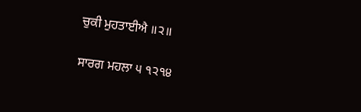ਚੁਕੀ ਮੁਹਤਾਈਐ ॥੨॥

ਸਾਰਗ ਮਹਲਾ ੫ ੧੨੧੪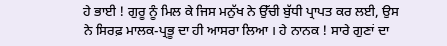ਹੇ ਭਾਈ ! ਗੁਰੂ ਨੂੰ ਮਿਲ ਕੇ ਜਿਸ ਮਨੁੱਖ ਨੇ ਉੱਚੀ ਬੁੱਧੀ ਪ੍ਰਾਪਤ ਕਰ ਲਈ, ਉਸ ਨੇ ਸਿਰਫ਼ ਮਾਲਕ-ਪ੍ਰਭੂ ਦਾ ਹੀ ਆਸਰਾ ਲਿਆ । ਹੇ ਨਾਨਕ ! ਸਾਰੇ ਗੁਣਾਂ ਦਾ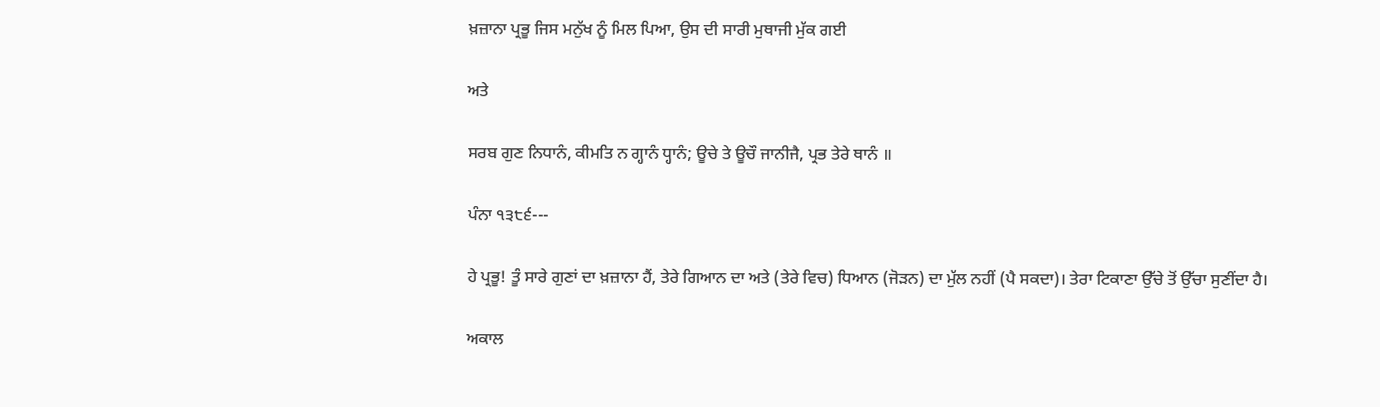ਖ਼ਜ਼ਾਨਾ ਪ੍ਰਭੂ ਜਿਸ ਮਨੁੱਖ ਨੂੰ ਮਿਲ ਪਿਆ, ਉਸ ਦੀ ਸਾਰੀ ਮੁਥਾਜੀ ਮੁੱਕ ਗਈ

ਅਤੇ

ਸਰਬ ਗੁਣ ਨਿਧਾਨੰ, ਕੀਮਤਿ ਨ ਗ੍ਹਾਨੰ ਧ੍ਹਾਨੰ; ਊਚੇ ਤੇ ਊਚੌ ਜਾਨੀਜੈ, ਪ੍ਰਭ ਤੇਰੇ ਥਾਨੰ ॥

ਪੰਨਾ ੧੩੮੬---

ਹੇ ਪ੍ਰਭੂ! ਤੂੰ ਸਾਰੇ ਗੁਣਾਂ ਦਾ ਖ਼ਜ਼ਾਨਾ ਹੈਂ, ਤੇਰੇ ਗਿਆਨ ਦਾ ਅਤੇ (ਤੇਰੇ ਵਿਚ) ਧਿਆਨ (ਜੋੜਨ) ਦਾ ਮੁੱਲ ਨਹੀਂ (ਪੈ ਸਕਦਾ)। ਤੇਰਾ ਟਿਕਾਣਾ ਉੱਚੇ ਤੋਂ ਉੱਚਾ ਸੁਣੀਂਦਾ ਹੈ।

ਅਕਾਲ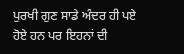ਪੁਰਖੀ ਗੁਣ ਸਾਡੇ ਅੰਦਰ ਹੀ ਪਏ ਹੋਏ ਹਨ ਪਰ ਇਹਨਾਂ ਦੀ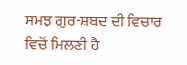ਸਮਝ ਗੁਰ-ਸ਼ਬਦ ਦੀ ਵਿਚਾਰ ਵਿਚੋਂ ਮਿਲਣੀ ਹੈ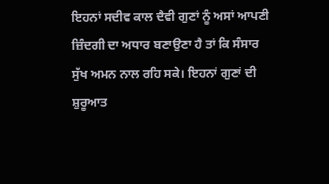ਇਹਨਾਂ ਸਦੀਵ ਕਾਲ ਦੈਵੀ ਗੁਣਾਂ ਨੂੰ ਅਸਾਂ ਆਪਣੀ ਜ਼ਿੰਦਗੀ ਦਾ ਅਧਾਰ ਬਣਾਉਣਾ ਹੈ ਤਾਂ ਕਿ ਸੰਸਾਰ ਸੁੱਖ ਅਮਨ ਨਾਲ ਰਹਿ ਸਕੇ। ਇਹਨਾਂ ਗੁਣਾਂ ਦੀ ਸ਼ੁਰੂਆਤ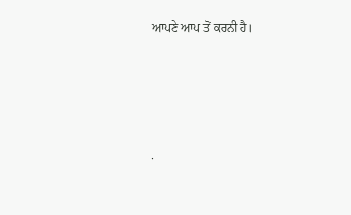ਆਪਣੇ ਆਪ ਤੋਂ ਕਰਨੀ ਹੈ।




.